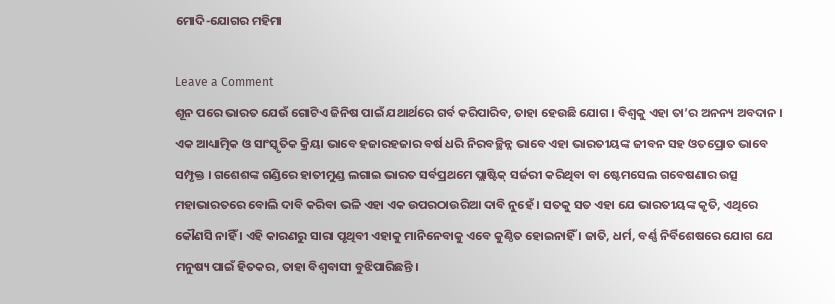ମୋଦି-ଯୋଗର ମହିମା

Leave a Comment
ଶୂନ ପରେ ଭାରତ ଯେଉଁ ଗୋଟିଏ ଜିନିଷ ପାଇଁ ଯଥାର୍ଥରେ ଗର୍ବ କରିପାରିବ, ତାହା ହେଉଛି ଯୋଗ । ବିଶ୍ୱକୁ ଏହା ତା’ର ଅନନ୍ୟ ଅବଦାନ । ଏକ ଆଧ୍ୟାତ୍ମିକ ଓ ସାଂସ୍କୃତିକ କ୍ରିୟା ଭାବେ ହଜାରହଜାର ବର୍ଷ ଧରି ନିରବଚ୍ଛିନ୍ନ ଭାବେ ଏହା ଭାରତୀୟଙ୍କ ଜୀବନ ସହ ଓତପ୍ରୋତ ଭାବେ ସମ୍ପୃକ୍ତ । ଗଶେଶଙ୍କ ଗଣ୍ଡିରେ ହାତୀମୁଣ୍ଡ ଲଗାଇ ଭାରତ ସର୍ବପ୍ରଥମେ ପ୍ଲାଷ୍ଟିକ୍‍ ସର୍ଜରୀ କରିଥିବା ବା ଷ୍ଟେମସେଲ ଗବେଷଣାର ଉତ୍ସ ମହାଭାରତରେ ବୋଲି ଦାବି କରିବା ଭଳି ଏହା ଏକ ଉପରଠାଉରିଆ ଦାବି ନୁହେଁ । ସତକୁ ସତ ଏହା ଯେ ଭାରତୀୟଙ୍କ କୃତି, ଏଥିରେ କୌଣସି ନାହିଁ । ଏହି କାରଣରୁ ସାରା ପୃଥିବୀ ଏହାକୁ ମାନିନେବାକୁ ଏବେ କୁଣ୍ଠିତ ହୋଇନାହିଁ । ଜାତି, ଧର୍ମ, ବର୍ଣ୍ଣ ନିର୍ବିଶେଷରେ ଯୋଗ ଯେ ମନୁଷ୍ୟ ପାଇଁ ହିତକର, ତାହା ବିଶ୍ୱବାସୀ ବୁଝିପାରିଛନ୍ତି ।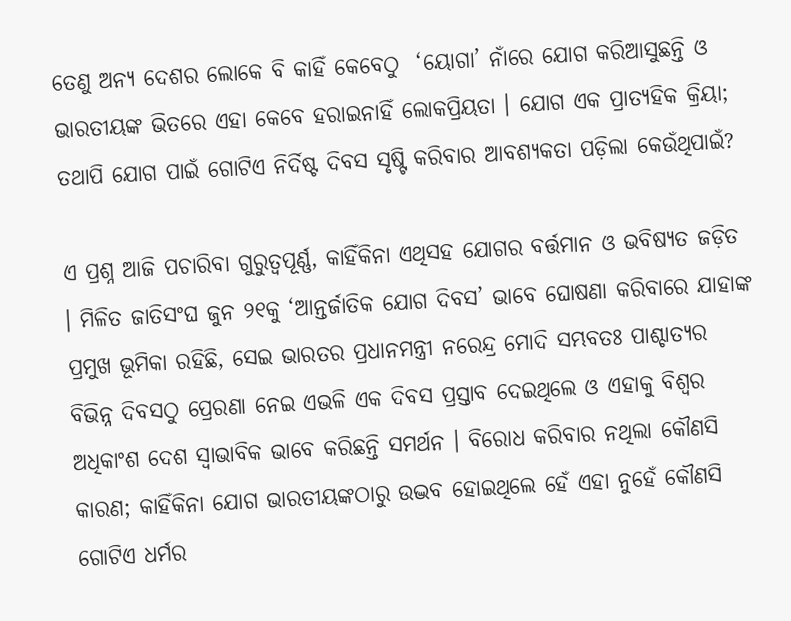ତେଣୁ ଅନ୍ୟ ଦେଶର ଲୋକେ ବି କାହିଁ କେବେଠୁ  ‘ୟୋଗା’ ନାଁରେ ଯୋଗ କରିଆସୁଛନ୍ତି ଓ ଭାରତୀୟଙ୍କ ଭିତରେ ଏହା କେବେ ହରାଇନାହିଁ ଲୋକପ୍ରିୟତା । ଯୋଗ ଏକ ପ୍ରାତ୍ୟହିକ କ୍ରିୟା; ତଥାପି ଯୋଗ ପାଇଁ ଗୋଟିଏ ନିର୍ଦିଷ୍ଟ ଦିବସ ସୃଷ୍ଟି କରିବାର ଆବଶ୍ୟକତା ପଡ଼ିଲା କେଉଁଥିପାଇଁ?

ଏ ପ୍ରଶ୍ନ ଆଜି ପଚାରିବା ଗୁରୁତ୍ୱପୂର୍ଣ୍ଣ, କାହିଁକିନା ଏଥିସହ ଯୋଗର ବର୍ତ୍ତମାନ ଓ ଭବିଷ୍ୟତ ଜଡ଼ିତ । ମିଳିତ ଜାତିସଂଘ ଜୁନ ୨୧କୁ ‘ଆନ୍ତର୍ଜାତିକ ଯୋଗ ଦିବସ’ ଭାବେ ଘୋଷଣା କରିବାରେ ଯାହାଙ୍କ ପ୍ରମୁଖ ଭୂମିକା ରହିଛି, ସେଇ ଭାରତର ପ୍ରଧାନମନ୍ତ୍ରୀ ନରେନ୍ଦ୍ର ମୋଦି ସମ୍ଭବତଃ ପାଶ୍ଚାତ୍ୟର ବିଭିନ୍ନ ଦିବସଠୁ ପ୍ରେରଣା ନେଇ ଏଭଳି ଏକ ଦିବସ ପ୍ରସ୍ତାବ ଦେଇଥିଲେ ଓ ଏହାକୁ ବିଶ୍ୱର ଅଧିକାଂଶ ଦେଶ ସ୍ୱାଭାବିକ ଭାବେ କରିଛନ୍ତି ସମର୍ଥନ । ବିରୋଧ କରିବାର ନଥିଲା କୌଣସି କାରଣ; କାହିଁକିନା ଯୋଗ ଭାରତୀୟଙ୍କଠାରୁ ଉଦ୍ଭବ ହୋଇଥିଲେ ହେଁ ଏହା ନୁହେଁ କୌଣସି ଗୋଟିଏ ଧର୍ମର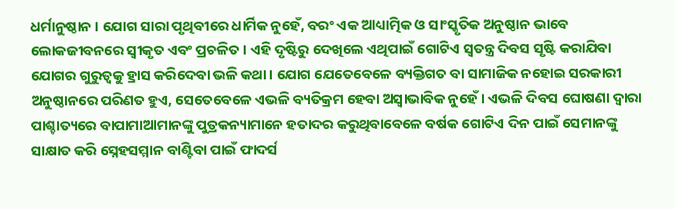ଧର୍ମାନୁଷ୍ଠାନ । ଯୋଗ ସାରା ପୃଥିବୀରେ ଧାର୍ମିକ ନୁହେଁ, ବରଂ ଏକ ଆଧ୍ୟାତ୍ମିକ ଓ ସାଂସ୍କୃତିକ ଅନୁଷ୍ଠାନ ଭାବେ ଲୋକଜୀବନରେ ସ୍ୱୀକୃତ ଏବଂ ପ୍ରଚଳିତ । ଏହି ଦୃଷ୍ଟିରୁ ଦେଖିଲେ ଏଥିପାଇଁ ଗୋଟିଏ ସ୍ୱତନ୍ତ୍ର ଦିବସ ସୃଷ୍ଟି କରାଯିବା ଯୋଗର ଗୁରୁତ୍ୱକୁ ହ୍ରାସ କରିଦେବା ଭଳି କଥା । ଯୋଗ ଯେତେବେଳେ ବ୍ୟକ୍ତିଗତ ବା ସାମାଜିକ ନହୋଇ ସରକାରୀ ଅନୁଷ୍ଠାନରେ ପରିଣତ ହୁଏ, ସେତେବେଳେ ଏଭଳି ବ୍ୟତିକ୍ରମ ହେବା ଅସ୍ୱାଭାବିକ ନୁହେଁ । ଏଭଳି ଦିବସ ଘୋଷଣା ଦ୍ୱାରା ପାଶ୍ଚାତ୍ୟରେ ବାପାମାଆମାନଙ୍କୁ ପୁତ୍ରକନ୍ୟାମାନେ ହତାଦର କରୁଥିବାବେଳେ ବର୍ଷକ ଗୋଟିଏ ଦିନ ପାଇଁ ସେମାନଙ୍କୁ ସାକ୍ଷାତ କରି ସ୍ନେହସମ୍ମାନ ବାଣ୍ଟିବା ପାଇଁ ଫାଦର୍ସ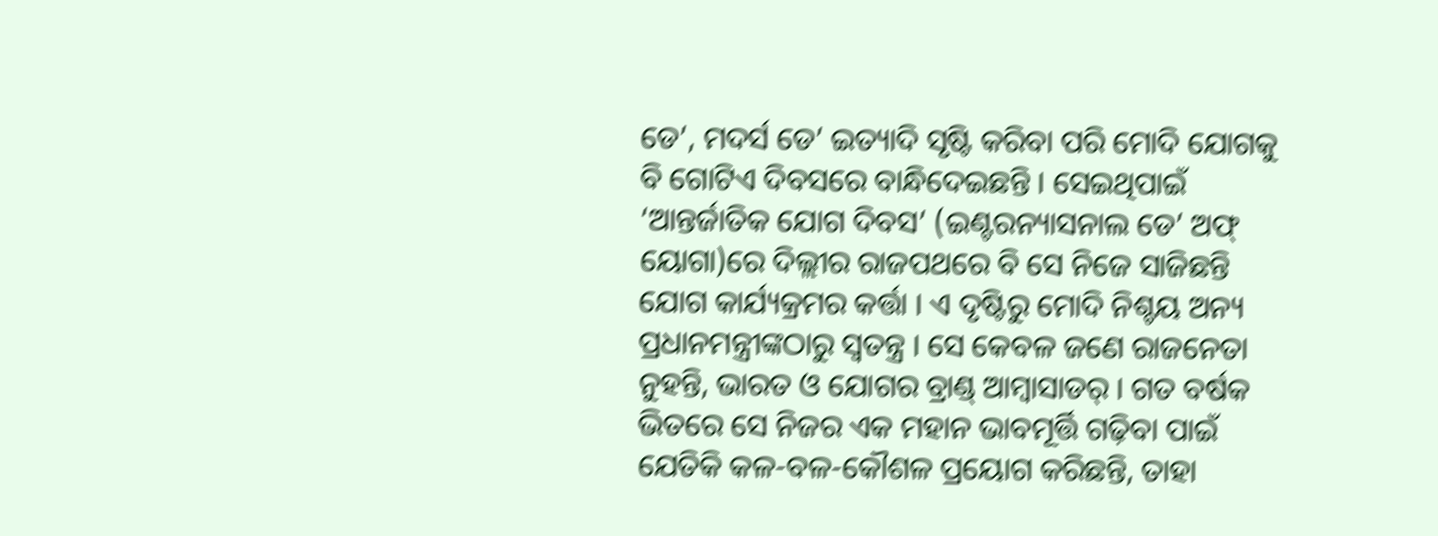ଡେ’, ମଦର୍ସ ଡେ’ ଇତ୍ୟାଦି ସୃଷ୍ଟି କରିବା ପରି ମୋଦି ଯୋଗକୁ ବି ଗୋଟିଏ ଦିବସରେ ବାନ୍ଧିଦେଇଛନ୍ତି । ସେଇଥିପାଇଁ ‘ଆନ୍ତର୍ଜାତିକ ଯୋଗ ଦିବସ’ (ଇଣ୍ଟରନ୍ୟାସନାଲ ଡେ’ ଅଫ୍‍ ୟୋଗା)ରେ ଦିଲ୍ଲୀର ରାଜପଥରେ ବି ସେ ନିଜେ ସାଜିଛନ୍ତି ଯୋଗ କାର୍ଯ୍ୟକ୍ରମର କର୍ତ୍ତା । ଏ ଦୃଷ୍ଟିରୁ ମୋଦି ନିଶ୍ଚୟ ଅନ୍ୟ ପ୍ରଧାନମନ୍ତ୍ରୀଙ୍କଠାରୁ ସ୍ୱତନ୍ତ୍ର । ସେ କେବଳ ଜଣେ ରାଜନେତା ନୁହନ୍ତି, ଭାରତ ଓ ଯୋଗର ବ୍ରାଣ୍ଡ୍‍ ଆମ୍ବାସାଡର୍‍ । ଗତ ବର୍ଷକ ଭିତରେ ସେ ନିଜର ଏକ ମହାନ ଭାବମୂର୍ତ୍ତି ଗଢ଼ିବା ପାଇଁ ଯେତିକି କଳ-ବଳ-କୌଶଳ ପ୍ରୟୋଗ କରିଛନ୍ତି, ତାହା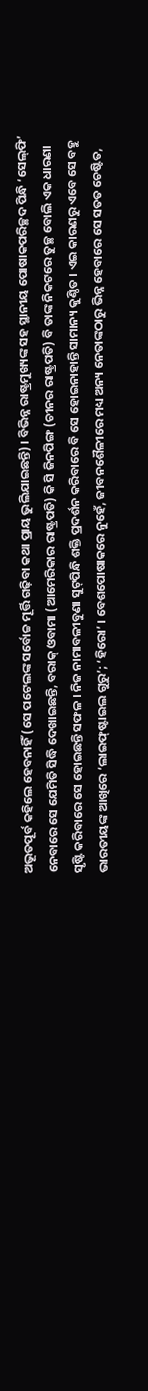ଅଭୂତପୂର୍ବ କହିଲେ ହେବନାହିଁ (ସେ ପଟେଲଙ୍କ ସର୍ବୋଚ୍ଚ ମୂର୍ତ୍ତି ଗଢ଼ିବା କଥା ପ୍ରାୟ ଭୁଲିଯାଇଛନ୍ତି) । ବିଭିନ୍ନ ରାଷ୍ଟ୍ରମୁଖ୍ୟଙ୍କ ସହ ସ୍ଥାନୀୟ ପୋଷାକପରିଚ୍ଛଦ ପିନ୍ଧି ‘ସେଲ୍‍ଫି’ ନେବାରେ ସେ ଯେମିତି ସିଦ୍ଧି ଦେଖାଇଛନ୍ତି, ବରାକ୍‍ ଓବାମା (ଆମେରିକାର ରାଷ୍ଟ୍ରପତି) କି ସି ଜିନପିଙ୍ଗ (ଚୀନର ରାଷ୍ଟ୍ରପତି) ବି ତାଙ୍କ ନିକଟରେ ତୁଚ୍ଛ ବୋଲି ଏକ ଧାରଣା ସୃଷ୍ଟି କରିବାରେ ସେ ହୋଇଛନ୍ତି ସଫଳ । ନିଜ ନାମାବଳୀବୁଣା ସୁଟ୍‍ପିନ୍ଧି ଶକ୍ତି ପ୍ରଦର୍ଶନ କରିବାରେ ବି ସେ ହୋଇନାହାନ୍ତି ସାମାନ୍ୟ କୁଣ୍ଠିତ । ଏଇ କାରଣରୁ ଏବେ ସେ ବହୁ ଭାରତୀୟଙ୍କ ଆଖିରେ ‘ଲାଇଫ୍‍ଷ୍ଟାଇଲ ଗୁରୁ’; ‘ହିରୋ’ । ବେଶପୋଷାକରେ ନୁହେଁ, ଜୀବନଶୈଳୀରେ ମଧ୍ୟ ଅନ୍ୟ ନେତାଙ୍କଠାରୁ ଭିନ୍ନ ହେବାରେ ସେ ସତତ ଚେଷ୍ଟିତ,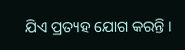ଯିଏ ପ୍ରତ୍ୟହ ଯୋଗ କରନ୍ତି ।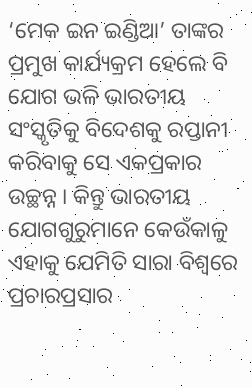‘ମେକ ଇନ ଇଣ୍ଡିଆ’ ତାଙ୍କର ପ୍ରମୁଖ କାର୍ଯ୍ୟକ୍ରମ ହେଲେ ବି ଯୋଗ ଭଳି ଭାରତୀୟ ସଂସ୍କୃତିକୁ ବିଦେଶକୁ ରପ୍ତାନୀ କରିବାକୁ ସେ ଏକପ୍ରକାର ଉଚ୍ଛନ୍ନ । କିନ୍ତୁ ଭାରତୀୟ ଯୋଗଗୁରୁମାନେ କେଉଁକାଳୁ ଏହାକୁ ଯେମିତି ସାରା ବିଶ୍ୱରେ ପ୍ରଚାରପ୍ରସାର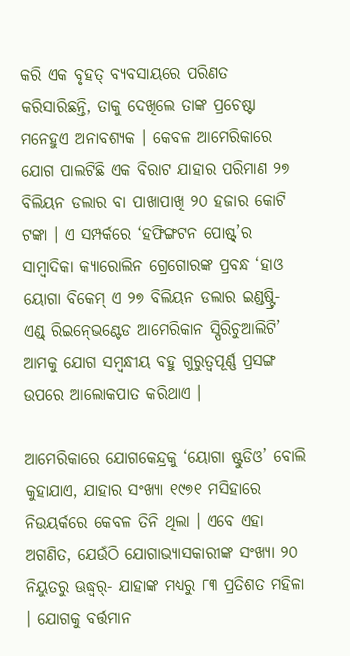କରି ଏକ ବୃହତ୍‍ ବ୍ୟବସାୟରେ ପରିଣତ କରିସାରିଛନ୍ତି, ତାକୁ ଦେଖିଲେ ତାଙ୍କ ପ୍ରଚେଷ୍ଟା ମନେହୁଏ ଅନାବଶ୍ୟକ । କେବଳ ଆମେରିକାରେ ଯୋଗ ପାଲଟିଛି ଏକ ବିରାଟ ଯାହାର ପରିମାଣ ୨୭ ବିଲିୟନ ଡଲାର ବା ପାଖାପାଖି ୨୦ ହଜାର କୋଟି ଟଙ୍କା । ଏ ସମ୍ପର୍କରେ ‘ହଫିଙ୍ଗଟନ ପୋଷ୍ଟ୍‍’ର ସାମ୍ବାଦିକା କ୍ୟାରୋଲିନ ଗ୍ରେଗୋରଙ୍କ ପ୍ରବନ୍ଧ ‘ହାଓ ୟୋଗା ବିକେମ୍‍ ଏ ୨୭ ବିଲିୟନ ଡଲାର ଇଣ୍ଡଷ୍ଟ୍ରି- ଏଣ୍ଡ୍‍ ରିଇନ୍‍ଭେଣ୍ଟେଡ ଆମେରିକାନ ସ୍ପିରିଚୁଆଲିଟି’ ଆମକୁ ଯୋଗ ସମ୍ବନ୍ଧୀୟ ବହୁ ଗୁରୁତ୍ୱପୂର୍ଣ୍ଣ ପ୍ରସଙ୍ଗ ଉପରେ ଆଲୋକପାତ କରିଥାଏ ।

ଆମେରିକାରେ ଯୋଗକେନ୍ଦ୍ରକୁ ‘ୟୋଗା ଷ୍ଟୁଡିଓ’ ବୋଲି କୁହାଯାଏ, ଯାହାର ସଂଖ୍ୟା ୧୯୭୧ ମସିହାରେ ନିଉୟର୍କରେ କେବଳ ତିନି ଥିଲା । ଏବେ ଏହା ଅଗଣିତ, ଯେଉଁଠି ଯୋଗାଭ୍ୟାସକାରୀଙ୍କ ସଂଖ୍ୟା ୨୦ ନିୟୁତରୁ ଊଦ୍ଧ୍ୱର୍- ଯାହାଙ୍କ ମଧ୍ୟରୁ ୮୩ ପ୍ରତିଶତ ମହିଳା । ଯୋଗକୁ ବର୍ତ୍ତମାନ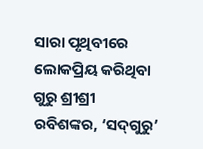ସାରା ପୃଥିବୀରେ ଲୋକପ୍ରିୟ କରିଥିବା ଗୁରୁ ଶ୍ରୀଶ୍ରୀ ରବିଶଙ୍କର, ‘ସଦ୍‍ଗୁରୁ’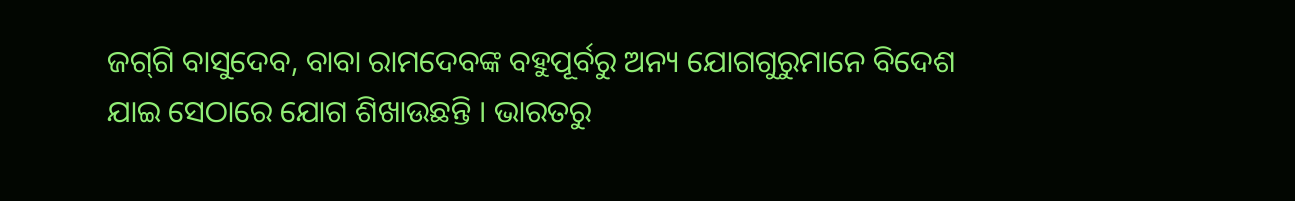ଜଗ୍‍ଗି ବାସୁଦେବ, ବାବା ରାମଦେବଙ୍କ ବହୁପୂର୍ବରୁ ଅନ୍ୟ ଯୋଗଗୁରୁମାନେ ବିଦେଶ ଯାଇ ସେଠାରେ ଯୋଗ ଶିଖାଉଛନ୍ତି । ଭାରତରୁ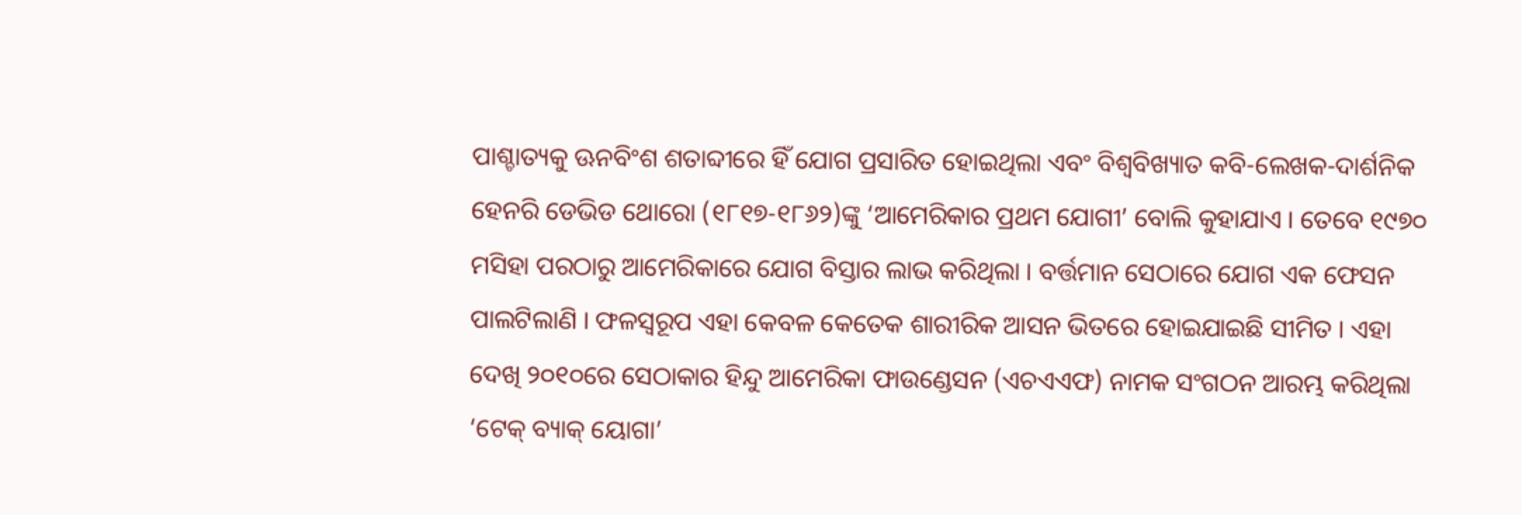ପାଶ୍ଚାତ୍ୟକୁ ଊନବିଂଶ ଶତାବ୍ଦୀରେ ହିଁ ଯୋଗ ପ୍ରସାରିତ ହୋଇଥିଲା ଏବଂ ବିଶ୍ୱବିଖ୍ୟାତ କବି-ଲେଖକ-ଦାର୍ଶନିକ ହେନରି ଡେଭିଡ ଥୋରୋ (୧୮୧୭-୧୮୬୨)ଙ୍କୁ ‘ଆମେରିକାର ପ୍ରଥମ ଯୋଗୀ’ ବୋଲି କୁହାଯାଏ । ତେବେ ୧୯୭୦ ମସିହା ପରଠାରୁ ଆମେରିକାରେ ଯୋଗ ବିସ୍ତାର ଲାଭ କରିଥିଲା । ବର୍ତ୍ତମାନ ସେଠାରେ ଯୋଗ ଏକ ଫେସନ ପାଲଟିଲାଣି । ଫଳସ୍ୱରୂପ ଏହା କେବଳ କେତେକ ଶାରୀରିକ ଆସନ ଭିତରେ ହୋଇଯାଇଛି ସୀମିତ । ଏହା ଦେଖି ୨୦୧୦ରେ ସେଠାକାର ହିନ୍ଦୁ ଆମେରିକା ଫାଉଣ୍ଡେସନ (ଏଚଏଏଫ) ନାମକ ସଂଗଠନ ଆରମ୍ଭ କରିଥିଲା ‘ଟେକ୍‍ ବ୍ୟାକ୍‍ ୟୋଗା’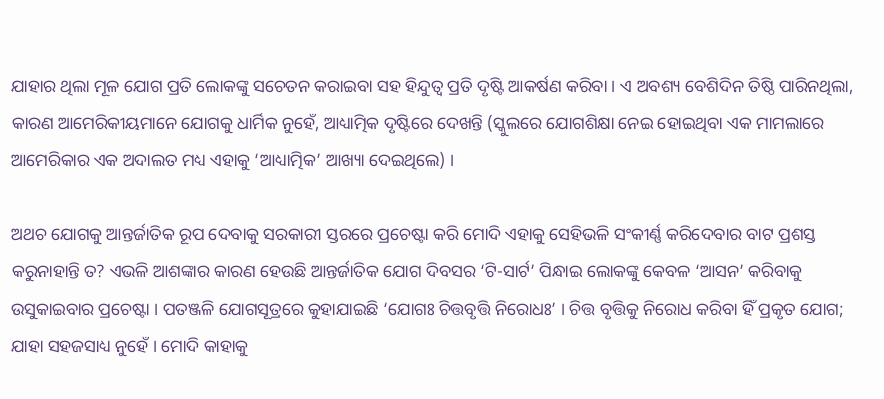ଯାହାର ଥିଲା ମୂଳ ଯୋଗ ପ୍ରତି ଲୋକଙ୍କୁ ସଚେତନ କରାଇବା ସହ ହିନ୍ଦୁତ୍ୱ ପ୍ରତି ଦୃଷ୍ଟି ଆକର୍ଷଣ କରିବା । ଏ ଅବଶ୍ୟ ବେଶିଦିନ ତିଷ୍ଠି ପାରିନଥିଲା, କାରଣ ଆମେରିକୀୟମାନେ ଯୋଗକୁ ଧାର୍ମିକ ନୁହେଁ, ଆଧ୍ୟାତ୍ମିକ ଦୃଷ୍ଟିରେ ଦେଖନ୍ତି (ସ୍କୁଲରେ ଯୋଗଶିକ୍ଷା ନେଇ ହୋଇଥିବା ଏକ ମାମଲାରେ ଆମେରିକାର ଏକ ଅଦାଲତ ମଧ୍ୟ ଏହାକୁ ‘ଆଧ୍ୟାତ୍ମିକ’ ଆଖ୍ୟା ଦେଇଥିଲେ) ।

ଅଥଚ ଯୋଗକୁ ଆନ୍ତର୍ଜାତିକ ରୂପ ଦେବାକୁ ସରକାରୀ ସ୍ତରରେ ପ୍ରଚେଷ୍ଟା କରି ମୋଦି ଏହାକୁ ସେହିଭଳି ସଂକୀର୍ଣ୍ଣ କରିଦେବାର ବାଟ ପ୍ରଶସ୍ତ କରୁନାହାନ୍ତି ତ? ଏଭଳି ଆଶଙ୍କାର କାରଣ ହେଉଛି ଆନ୍ତର୍ଜାତିକ ଯୋଗ ଦିବସର ‘ଟି-ସାର୍ଟ’ ପିନ୍ଧାଇ ଲୋକଙ୍କୁ କେବଳ ‘ଆସନ’ କରିବାକୁ ଉସୁକାଇବାର ପ୍ରଚେଷ୍ଟା । ପତଞ୍ଜଳି ଯୋଗସୂତ୍ରରେ କୁହାଯାଇଛି ‘ଯୋଗଃ ଚିତ୍ତବୃତ୍ତି ନିରୋଧଃ’ । ଚିତ୍ତ ବୃତ୍ତିକୁ ନିରୋଧ କରିବା ହିଁ ପ୍ରକୃତ ଯୋଗ; ଯାହା ସହଜସାଧ୍ୟ ନୁହେଁ । ମୋଦି କାହାକୁ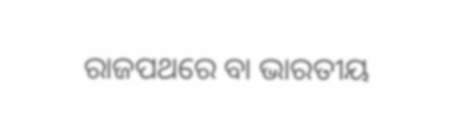ରାଜପଥରେ ବା ଭାରତୀୟ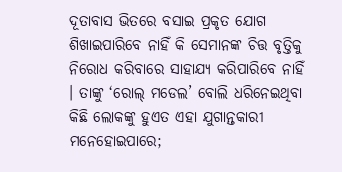ଦୂତାବାସ ଭିତରେ ବସାଇ ପ୍ରକୃତ ଯୋଗ ଶିଖାଇପାରିବେ ନାହିଁ କି ସେମାନଙ୍କ ଚିତ୍ତ ବୃତ୍ତିକୁ ନିରୋଧ କରିବାରେ ସାହାଯ୍ୟ କରିପାରିବେ ନାହିଁ । ତାଙ୍କୁ ‘ରୋଲ୍‍ ମଡେଲ’ ବୋଲି ଧରିନେଇଥିବା କିଛି ଲୋକଙ୍କୁ ହୁଏତ ଏହା ଯୁଗାନ୍ତକାରୀ  ମନେହୋଇପାରେ;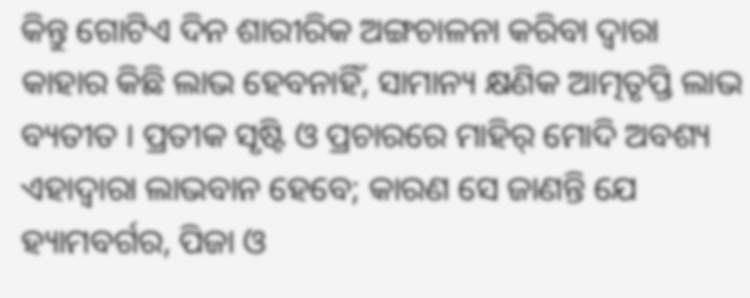କିନ୍ତୁ ଗୋଟିଏ ଦିନ ଶାରୀରିକ ଅଙ୍ଗଚାଳନା କରିବା ଦ୍ୱାରା କାହାର କିଛି ଲାଭ ହେବନାହିଁ, ସାମାନ୍ୟ କ୍ଷଣିକ ଆତ୍ମତୃପ୍ତି ଲାଭ ବ୍ୟତୀତ । ପ୍ରତୀକ ସୃଷ୍ଟି ଓ ପ୍ରଚାରରେ ମାହିର୍‍ ମୋଦି ଅବଶ୍ୟ ଏହାଦ୍ୱାରା ଲାଭବାନ ହେବେ; କାରଣ ସେ ଜାଣନ୍ତି ଯେ ହ୍ୟାମବର୍ଗର, ପିଜା ଓ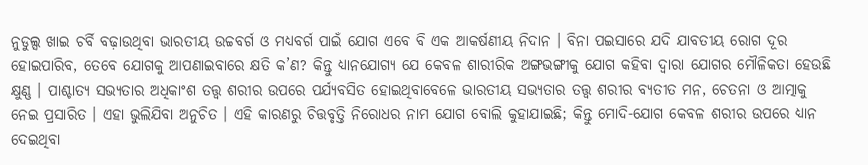ନୁଡୁଲ୍ସ ଖାଇ ଚର୍ବି ବଢ଼ାଉଥିବା ଭାରତୀୟ ଉଚ୍ଚବର୍ଗ ଓ ମଧ୍ୟବର୍ଗ ପାଇଁ ଯୋଗ ଏବେ ବି ଏକ ଆକର୍ଷଣୀୟ ନିଦାନ । ବିନା ପଇସାରେ ଯଦି ଯାବତୀୟ ରୋଗ ଦୂର ହୋଇପାରିବ, ତେବେ ଯୋଗକୁ ଆପଣାଇବାରେ କ୍ଷତି କ’ଣ? କିନ୍ତୁ ଧ୍ୟାନଯୋଗ୍ୟ ଯେ କେବଳ ଶାରୀରିକ ଅଙ୍ଗଭଙ୍ଗୀକୁ ଯୋଗ କହିବା ଦ୍ୱାରା ଯୋଗର ମୌଳିକତା ହେଉଛି କ୍ଷୁଣ୍ଣ । ପାଶ୍ଚାତ୍ୟ ସଭ୍ୟତାର ଅଧିକାଂଶ ତତ୍ତ୍ୱ ଶରୀର ଉପରେ ପର୍ଯ୍ୟବସିତ ହୋଇଥିବାବେଳେ ଭାରତୀୟ ସଭ୍ୟତାର ତତ୍ତ୍ୱ ଶରୀର ବ୍ୟତୀତ ମନ, ଚେତନା ଓ ଆତ୍ମାକୁ ନେଇ ପ୍ରସାରିତ । ଏହା ଭୁଲିଯିବା ଅନୁଚିତ । ଏହି କାରଣରୁ ଚିତ୍ତବୃତ୍ତି ନିରୋଧର ନାମ ଯୋଗ ବୋଲି କୁହାଯାଇଛି; କିନ୍ତୁ ମୋଦି-ଯୋଗ କେବଳ ଶରୀର ଉପରେ ଧ୍ୟାନ ଦେଇଥିବା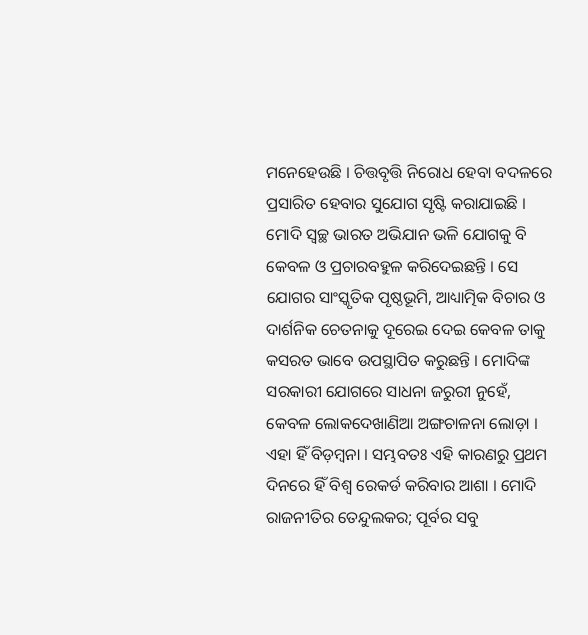ମନେହେଉଛି । ଚିତ୍ତବୃତ୍ତି ନିରୋଧ ହେବା ବଦଳରେ ପ୍ରସାରିତ ହେବାର ସୁଯୋଗ ସୃଷ୍ଟି କରାଯାଇଛି । ମୋଦି ସ୍ୱଚ୍ଛ ଭାରତ ଅଭିଯାନ ଭଳି ଯୋଗକୁ ବି କେବଳ ଓ ପ୍ରଚାରବହୁଳ କରିଦେଇଛନ୍ତି । ସେ ଯୋଗର ସାଂସ୍କୃତିକ ପୃଷ୍ଠଭୂମି, ଆଧ୍ୟାତ୍ମିକ ବିଚାର ଓ ଦାର୍ଶନିକ ଚେତନାକୁ ଦୂରେଇ ଦେଇ କେବଳ ତାକୁ କସରତ ଭାବେ ଉପସ୍ଥାପିତ କରୁଛନ୍ତି । ମୋଦିଙ୍କ ସରକାରୀ ଯୋଗରେ ସାଧନା ଜରୁରୀ ନୁହେଁ, କେବଳ ଲୋକଦେଖାଣିଆ ଅଙ୍ଗଚାଳନା ଲୋଡ଼ା । ଏହା ହିଁ ବିଡ଼ମ୍ବନା । ସମ୍ଭବତଃ ଏହି କାରଣରୁ ପ୍ରଥମ ଦିନରେ ହିଁ ବିଶ୍ୱ ରେକର୍ଡ କରିବାର ଆଶା । ମୋଦି ରାଜନୀତିର ତେନ୍ଦୁଲକର; ପୂର୍ବର ସବୁ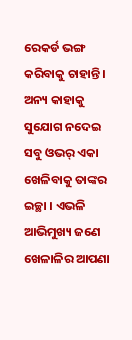ରେକର୍ଡ ଭଙ୍ଗ କରିବାକୁ ଚାହାନ୍ତି । ଅନ୍ୟ କାହାକୁ ସୁଯୋଗ ନଦେଇ ସବୁ ଓଭର୍‍ ଏକା ଖେଳିବାକୁ ତାଙ୍କର ଇଚ୍ଛା । ଏଭଳି ଆଭିମୁଖ୍ୟ ଜଣେ ଖେଳାଳିର ଆପଣା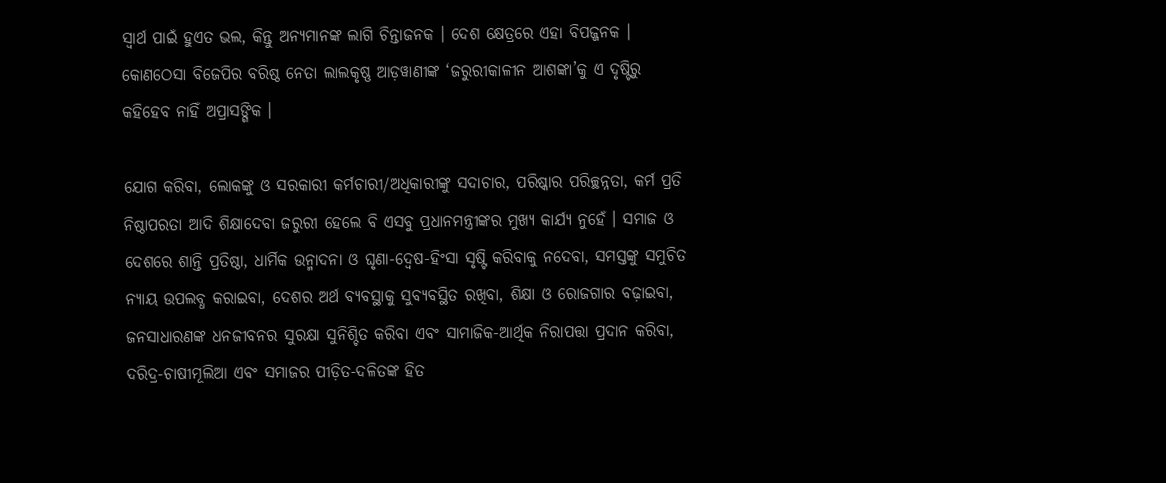ସ୍ୱାର୍ଥ ପାଇଁ ହୁଏତ ଭଲ, କିନ୍ତୁ ଅନ୍ୟମାନଙ୍କ ଲାଗି ଚିନ୍ତାଜନକ । ଦେଶ କ୍ଷେତ୍ରରେ ଏହା ବିପଜ୍ଜନକ । କୋଣଠେସା ବିଜେପିର ବରିଷ୍ଠ ନେତା ଲାଲକୃଷ୍ଣ ଆଡ଼ୱାଣୀଙ୍କ ‘ଜରୁରୀକାଳୀନ ଆଶଙ୍କା’କୁ ଏ ଦୃଷ୍ଟିରୁ କହିହେବ ନାହିଁ ଅପ୍ରାସଙ୍ଗିକ ।

ଯୋଗ କରିବା, ଲୋକଙ୍କୁ ଓ ସରକାରୀ କର୍ମଚାରୀ/ଅଧିକାରୀଙ୍କୁ ସଦାଚାର, ପରିଷ୍କାର ପରିଚ୍ଛନ୍ନତା, କର୍ମ ପ୍ରତି ନିଷ୍ଠାପରତା ଆଦି ଶିକ୍ଷାଦେବା ଜରୁରୀ ହେଲେ ବି ଏସବୁ ପ୍ରଧାନମନ୍ତ୍ରୀଙ୍କର ମୁଖ୍ୟ କାର୍ଯ୍ୟ ନୁହେଁ । ସମାଜ ଓ ଦେଶରେ ଶାନ୍ତି ପ୍ରତିଷ୍ଠା, ଧାର୍ମିକ ଉନ୍ମାଦନା ଓ ଘୃଣା-ଦ୍ୱେଷ-ହିଂସା ସୃଷ୍ଟି କରିବାକୁ ନଦେବା, ସମସ୍ତଙ୍କୁ ସମୁଚିତ ନ୍ୟାୟ ଉପଲବ୍ଧ କରାଇବା, ଦେଶର ଅର୍ଥ ବ୍ୟବସ୍ଥାକୁ ସୁବ୍ୟବସ୍ଥିତ ରଖିବା, ଶିକ୍ଷା ଓ ରୋଜଗାର ବଢ଼ାଇବା, ଜନସାଧାରଣଙ୍କ ଧନଜୀବନର ସୁରକ୍ଷା ସୁନିଶ୍ଚିତ କରିବା ଏବଂ ସାମାଜିକ-ଆର୍ଥିକ ନିରାପତ୍ତା ପ୍ରଦାନ କରିବା, ଦରିଦ୍ର-ଚାଷୀମୂଲିଆ ଏବଂ ସମାଜର ପୀଡ଼ିତ-ଦଳିତଙ୍କ ହିତ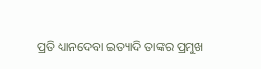ପ୍ରତି ଧ୍ୟାନଦେବା ଇତ୍ୟାଦି ତାଙ୍କର ପ୍ରମୁଖ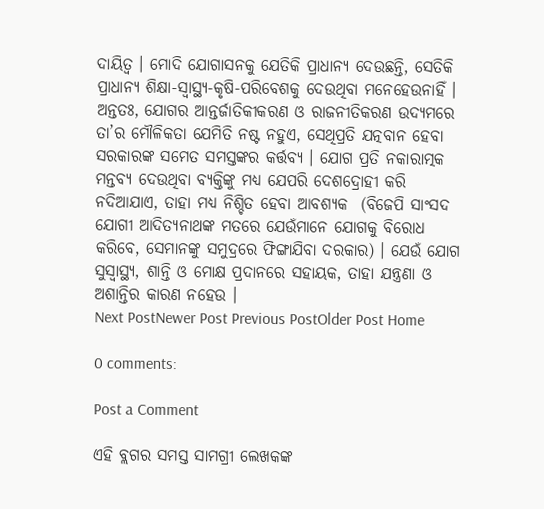ଦାୟିତ୍ୱ । ମୋଦି ଯୋଗାସନକୁ ଯେତିକି ପ୍ରାଧାନ୍ୟ ଦେଉଛନ୍ତି, ସେତିକି ପ୍ରାଧାନ୍ୟ ଶିକ୍ଷା-ସ୍ୱାସ୍ଥ୍ୟ-କୃଷି-ପରିବେଶକୁ ଦେଉଥିବା ମନେହେଉନାହିଁ ।
ଅନ୍ତତଃ, ଯୋଗର ଆନ୍ତର୍ଜାତିକୀକରଣ ଓ ରାଜନୀତିକରଣ ଉଦ୍ୟମରେ ତା’ର ମୌଳିକତା ଯେମିତି ନଷ୍ଟ ନହୁଏ, ସେଥିପ୍ରତି ଯତ୍ନବାନ ହେବା ସରକାରଙ୍କ ସମେତ ସମସ୍ତଙ୍କର କର୍ତ୍ତବ୍ୟ । ଯୋଗ ପ୍ରତି ନକାରାତ୍ମକ ମନ୍ତବ୍ୟ ଦେଉଥିବା ବ୍ୟକ୍ତିଙ୍କୁ ମଧ୍ୟ ଯେପରି ଦେଶଦ୍ରୋହୀ କରି ନଦିଆଯାଏ, ତାହା ମଧ୍ୟ ନିଶ୍ଚିତ ହେବା ଆବଶ୍ୟକ  (ବିଜେପି ସାଂସଦ ଯୋଗୀ ଆଦିତ୍ୟନାଥଙ୍କ ମତରେ ଯେଉଁମାନେ ଯୋଗକୁ ବିରୋଧ କରିବେ, ସେମାନଙ୍କୁ ସମୁଦ୍ରରେ ଫିଙ୍ଗାଯିବା ଦରକାର) । ଯେଉଁ ଯୋଗ ସୁସ୍ୱାସ୍ଥ୍ୟ, ଶାନ୍ତି ଓ ମୋକ୍ଷ ପ୍ରଦାନରେ ସହାୟକ, ତାହା ଯନ୍ତ୍ରଣା ଓ ଅଶାନ୍ତିର କାରଣ ନହେଉ ।
Next PostNewer Post Previous PostOlder Post Home

0 comments:

Post a Comment

ଏହି ବ୍ଲଗର ସମସ୍ତ ସାମଗ୍ରୀ ଲେଖକଙ୍କ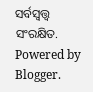ସର୍ବସ୍ବତ୍ତ୍ବ ସଂରକ୍ଷିତ. Powered by Blogger.